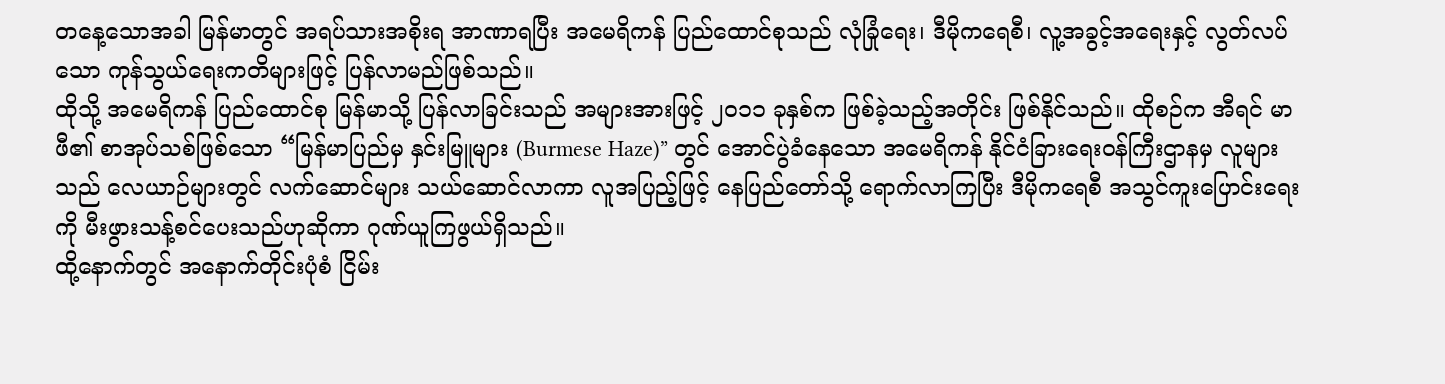တနေ့သောအခါ မြန်မာတွင် အရပ်သားအစိုးရ အာဏာရပြီး အမေရိကန် ပြည်ထောင်စုသည် လုံခြုံရေး၊ ဒီမိုကရေစီ၊ လူ့အခွင့်အရေးနှင့် လွတ်လပ်သော ကုန်သွယ်ရေးကတိများဖြင့် ပြန်လာမည်ဖြစ်သည်။
ထိုသို့ အမေရိကန် ပြည်ထောင်စု မြန်မာသို့ ပြန်လာခြင်းသည် အများအားဖြင့် ၂၀၁၁ ခုနှစ်က ဖြစ်ခဲ့သည့်အတိုင်း ဖြစ်နိုင်သည်။ ထိုစဉ်က အီရင် မာဖီ၏ စာအုပ်သစ်ဖြစ်သော “မြန်မာပြည်မှ နှင်းမြူများ (Burmese Haze)” တွင် အောင်ပွဲခံနေသော အမေရိကန် နိုင်ငံခြားရေးဝန်ကြီးဌာနမှ လူများသည် လေယာဉ်များတွင် လက်ဆောင်များ သယ်ဆောင်လာကာ လူအပြည့်ဖြင့် နေပြည်တော်သို့ ရောက်လာကြပြီး ဒီမိုကရေစီ အသွင်ကူးပြောင်းရေးကို မီးဖွားသန့်စင်ပေးသည်ဟုဆိုကာ ဂုဏ်ယူကြဖွယ်ရှိသည်။
ထို့နောက်တွင် အနောက်တိုင်းပုံစံ ငြိမ်း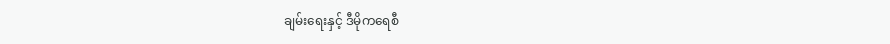ချမ်းရေးနှင့် ဒီမိုကရေစီ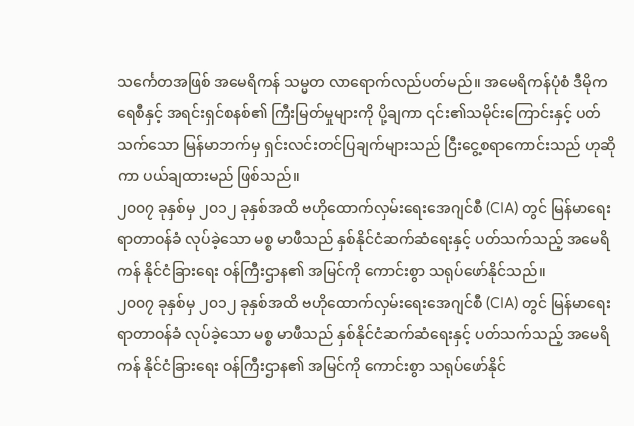သင်္ကေတအဖြစ် အမေရိကန် သမ္မတ လာရောက်လည်ပတ်မည်။ အမေရိကန်ပုံစံ ဒီမိုကရေစီနှင့် အရင်းရှင်စနစ်၏ ကြီးမြတ်မှုများကို ပို့ချကာ ၎င်း၏သမိုင်းကြောင်းနှင့် ပတ်သက်သော မြန်မာဘက်မှ ရှင်းလင်းတင်ပြချက်များသည် ငြီးငွေ့စရာကောင်းသည် ဟုဆိုကာ ပယ်ချထားမည် ဖြစ်သည်။
၂၀၀၇ ခုနှစ်မှ ၂၀၁၂ ခုနှစ်အထိ ဗဟိုထောက်လှမ်းရေးအေဂျင်စီ (CIA) တွင် မြန်မာရေးရာတာဝန်ခံ လုပ်ခဲ့သော မစ္စ မာဖီသည် နှစ်နိုင်ငံဆက်ဆံရေးနှင့် ပတ်သက်သည့် အမေရိကန် နိုင်ငံခြားရေး ဝန်ကြီးဌာန၏ အမြင်ကို ကောင်းစွာ သရုပ်ဖော်နိုင်သည်။
၂၀၀၇ ခုနှစ်မှ ၂၀၁၂ ခုနှစ်အထိ ဗဟိုထောက်လှမ်းရေးအေဂျင်စီ (CIA) တွင် မြန်မာရေးရာတာဝန်ခံ လုပ်ခဲ့သော မစ္စ မာဖီသည် နှစ်နိုင်ငံဆက်ဆံရေးနှင့် ပတ်သက်သည့် အမေရိကန် နိုင်ငံခြားရေး ဝန်ကြီးဌာန၏ အမြင်ကို ကောင်းစွာ သရုပ်ဖော်နိုင်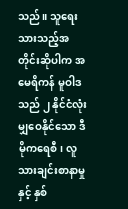သည်။ သူရေးသားသည့်အတိုင်းဆိုပါက အမေရိကန် မူဝါဒသည် ၂ နိုင်ငံလုံး မျှဝေနိုင်သော ဒီမိုကရေစီ၊ လူသားချင်းစာနာမှုနှင့် နှစ်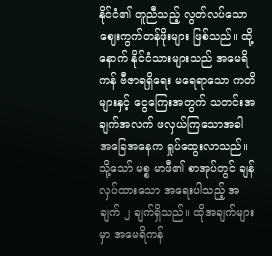နိုင်ငံ၏ တူညီသည့် လွတ်လပ်သော ဈေးကွက်တန်ဖိုးများ ဖြစ်သည်။ ထို့နောက် နိုင်ငံသားများသည် အမေရိကန် ဗီဇာရရှိရေး မရေရာသော ကတိများနှင့် ငွေကြေးအတွက် သတင်းအချက်အလက် ဖလှယ်ကြသောအခါ အခြေအနေက ရှုပ်ထွေးလာသည်။
သို့သော် မစ္စ မာဖီ၏ စာအုပ်တွင် ချန်လှပ်ထားသော အရေးပါသည့် အချက် ၂ ချက်ရှိသည်။ ထိုအချက်များမှာ အမေရိကန်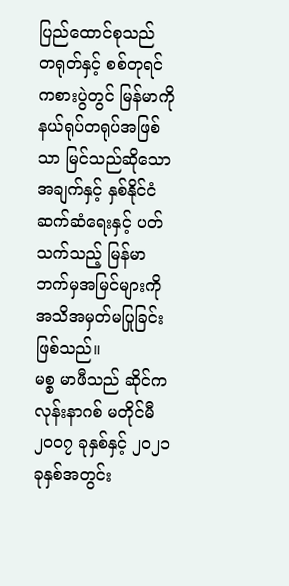ပြည်ထောင်စုသည် တရုတ်နှင့် စစ်တုရင်ကစားပွဲတွင် မြန်မာကို နယ်ရုပ်တရုပ်အဖြစ်သာ မြင်သည်ဆိုသောအချက်နှင့် နှစ်နိုင်ငံဆက်ဆံရေးနှင့် ပတ်သက်သည့် မြန်မာဘက်မှအမြင်များကို အသိအမှတ်မပြုခြင်း ဖြစ်သည်။
မစ္စ မာဖီသည် ဆိုင်ကလုန်းနာဂစ် မတိုင်မီ ၂၀၀၇ ခုနှစ်နှင့် ၂၀၂၁ ခုနှစ်အတွင်း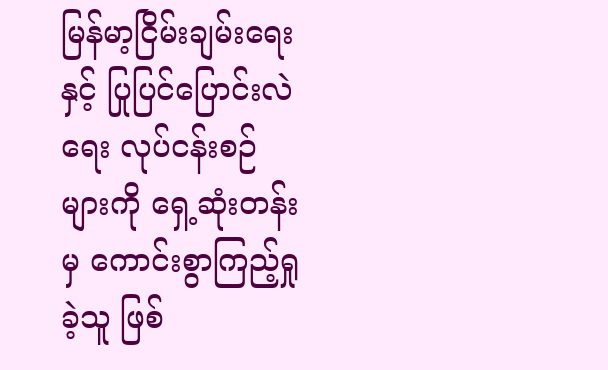မြန်မာ့ငြိမ်းချမ်းရေးနှင့် ပြုပြင်ပြောင်းလဲရေး လုပ်ငန်းစဉ်များကို ရှေ့ဆုံးတန်းမှ ကောင်းစွာကြည့်ရှုခဲ့သူ ဖြစ်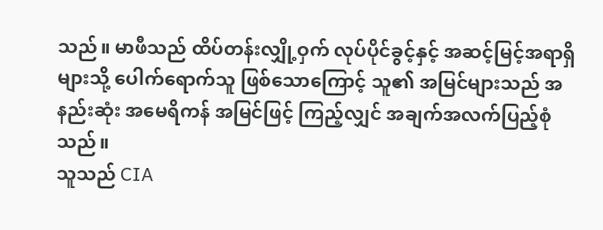သည်။ မာဖီသည် ထိပ်တန်းလျှို့ဝှက် လုပ်ပိုင်ခွင့်နှင့် အဆင့်မြင့်အရာရှိများသို့ ပေါက်ရောက်သူ ဖြစ်သောကြောင့် သူ၏ အမြင်များသည် အနည်းဆုံး အမေရိကန် အမြင်ဖြင့် ကြည့်လျှင် အချက်အလက်ပြည့်စုံသည်။
သူသည် CIA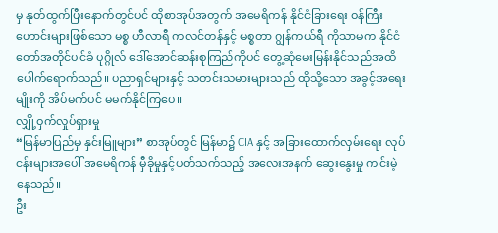မှ နုတ်ထွက်ပြီးနောက်တွင်ပင် ထိုစာအုပ်အတွက် အမေရိကန် နိုင်ငံခြားရေး ဝန်ကြီးဟောင်းများဖြစ်သော မစ္စ ဟီလာရီ ကလင်တန်နှင့် မစ္စတာ ဂျွန်ကယ်ရီ ကိုသာမက နိုင်ငံတော်အတိုင်ပင်ခံ ပုဂ္ဂိုလ် ဒေါ်အောင်ဆန်းစုကြည်ကိုပင် တွေ့ဆုံမေးမြန်းနိုင်သည်အထိ ပေါက်ရောက်သည်။ ပညာရှင်များနှင့် သတင်းသမားများသည် ထိုသို့သော အခွင့်အရေးမျိုးကို အိပ်မက်ပင် မမက်နိုင်ကြပေ။
လျှို့ဝှက်လှုပ်ရှားမှု
“မြန်မာပြည်မှ နှင်းမြူများ” စာအုပ်တွင် မြန်မာ၌ CIA နှင့် အခြားထောက်လှမ်းရေး လုပ်ငန်းများအပေါ် အမေရိကန် မှီခိုမှုနှင့်ပတ်သက်သည့် အလေးအနက် ဆွေးနွေးမှု ကင်းမဲ့နေသည်။
ဦး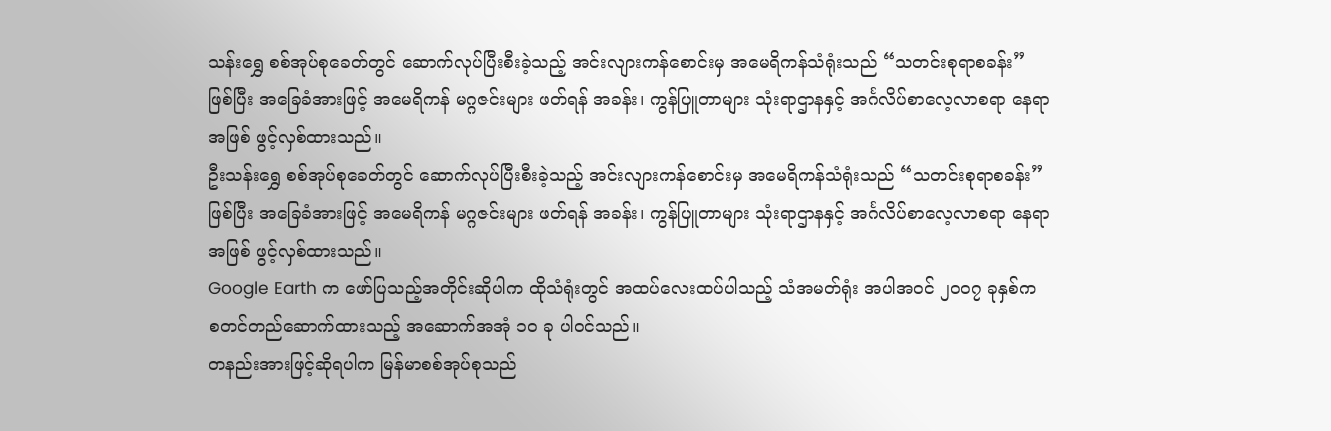သန်းရွှေ စစ်အုပ်စုခေတ်တွင် ဆောက်လုပ်ပြီးစီးခဲ့သည့် အင်းလျားကန်စောင်းမှ အမေရိကန်သံရုံးသည် “သတင်းစုရာစခန်း” ဖြစ်ပြီး အခြေခံအားဖြင့် အမေရိကန် မဂ္ဂဇင်းများ ဖတ်ရန် အခန်း၊ ကွန်ပြူတာများ သုံးရာဌာနနှင့် အင်္ဂလိပ်စာလေ့လာစရာ နေရာအဖြစ် ဖွင့်လှစ်ထားသည်။
ဦးသန်းရွှေ စစ်အုပ်စုခေတ်တွင် ဆောက်လုပ်ပြီးစီးခဲ့သည့် အင်းလျားကန်စောင်းမှ အမေရိကန်သံရုံးသည် “သတင်းစုရာစခန်း” ဖြစ်ပြီး အခြေခံအားဖြင့် အမေရိကန် မဂ္ဂဇင်းများ ဖတ်ရန် အခန်း၊ ကွန်ပြူတာများ သုံးရာဌာနနှင့် အင်္ဂလိပ်စာလေ့လာစရာ နေရာအဖြစ် ဖွင့်လှစ်ထားသည်။
Google Earth က ဖော်ပြသည့်အတိုင်းဆိုပါက ထိုသံရုံးတွင် အထပ်လေးထပ်ပါသည့် သံအမတ်ရုံး အပါအဝင် ၂၀၀၇ ခုနှစ်က စတင်တည်ဆောက်ထားသည့် အဆောက်အအုံ ၁၀ ခု ပါဝင်သည်။
တနည်းအားဖြင့်ဆိုရပါက မြန်မာစစ်အုပ်စုသည်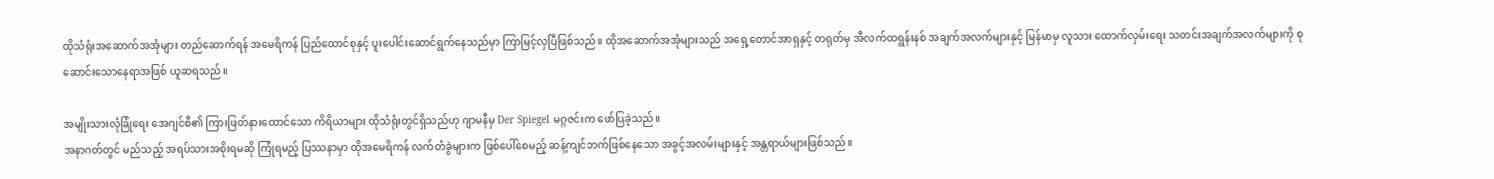ထိုသံရုံးအဆောက်အအုံများ တည်ဆောက်ရန် အမေရိကန် ပြည်ထောင်စုနှင့် ပူးပေါင်းဆောင်ရွက်နေသည်မှာ ကြာမြင့်လှပြီဖြစ်သည်။ ထိုအဆောက်အအုံများသည် အရှေ့တောင်အာရှနှင့် တရုတ်မှ အီလက်ထရွန်းနစ် အချက်အလက်များနှင့် မြန်မာမှ လူသား ထောက်လှမ်းရေး သတင်းအချက်အလက်များကို စုဆောင်းသောနေရာအဖြစ် ယူဆရသည်။

အမျိုးသားလုံခြုံရေး အေဂျင်စီ၏ ကြားဖြတ်နားထောင်သော ကိရိယာများ ထိုသံရုံးတွင်ရှိသည်ဟု ဂျာမနီမှ Der Spiegel မဂ္ဂဇင်းက ဖော်ပြခဲ့သည်။
အနာဂတ်တွင် မည်သည့် အရပ်သားအစိုးရမဆို ကြုံရမည့် ပြဿနာမှာ ထိုအမေရိကန် လက်တံခွဲများက ဖြစ်ပေါ်စေမည့် ဆန့်ကျင်ဘက်ဖြစ်နေသော အခွင့်အလမ်းများနှင့် အန္တရာယ်များဖြစ်သည်။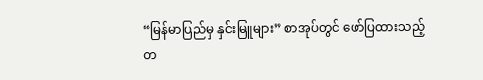“မြန်မာပြည်မှ နှင်းမြူများ” စာအုပ်တွင် ဖော်ပြထားသည့် တ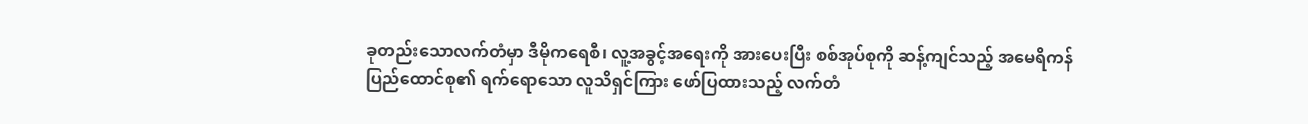ခုတည်းသောလက်တံမှာ ဒီမိုကရေစီ၊ လူ့အခွင့်အရေးကို အားပေးပြီး စစ်အုပ်စုကို ဆန့်ကျင်သည့် အမေရိကန် ပြည်ထောင်စု၏ ရက်ရောသော လူသိရှင်ကြား ဖော်ပြထားသည့် လက်တံ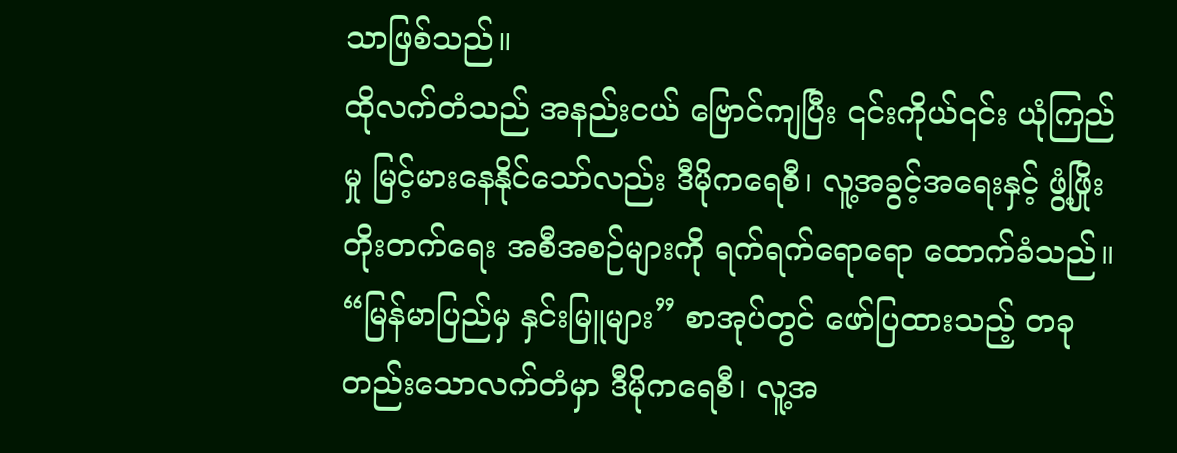သာဖြစ်သည်။
ထိုလက်တံသည် အနည်းငယ် ဗြောင်ကျပြီး ၎င်းကိုယ်၎င်း ယုံကြည်မှု မြင့်မားနေနိုင်သော်လည်း ဒီမိုကရေစီ၊ လူ့အခွင့်အရေးနှင့် ဖွံ့ဖြိုးတိုးတက်ရေး အစီအစဉ်များကို ရက်ရက်ရောရော ထောက်ခံသည်။
“မြန်မာပြည်မှ နှင်းမြူများ” စာအုပ်တွင် ဖော်ပြထားသည့် တခုတည်းသောလက်တံမှာ ဒီမိုကရေစီ၊ လူ့အ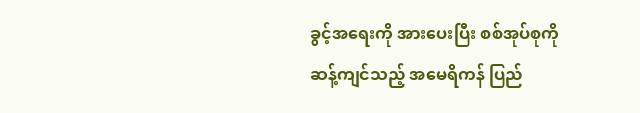ခွင့်အရေးကို အားပေးပြီး စစ်အုပ်စုကို ဆန့်ကျင်သည့် အမေရိကန် ပြည်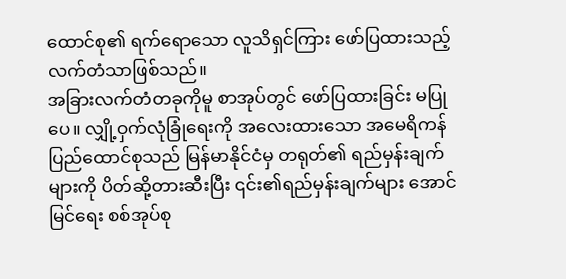ထောင်စု၏ ရက်ရောသော လူသိရှင်ကြား ဖော်ပြထားသည့် လက်တံသာဖြစ်သည်။
အခြားလက်တံတခုကိုမူ စာအုပ်တွင် ဖော်ပြထားခြင်း မပြုပေ။ လျှို့ဝှက်လုံခြုံရေးကို အလေးထားသော အမေရိကန် ပြည်ထောင်စုသည် မြန်မာနိုင်ငံမှ တရုတ်၏ ရည်မှန်းချက်များကို ပိတ်ဆို့တားဆီးပြီး ၎င်း၏ရည်မှန်းချက်များ အောင်မြင်ရေး စစ်အုပ်စု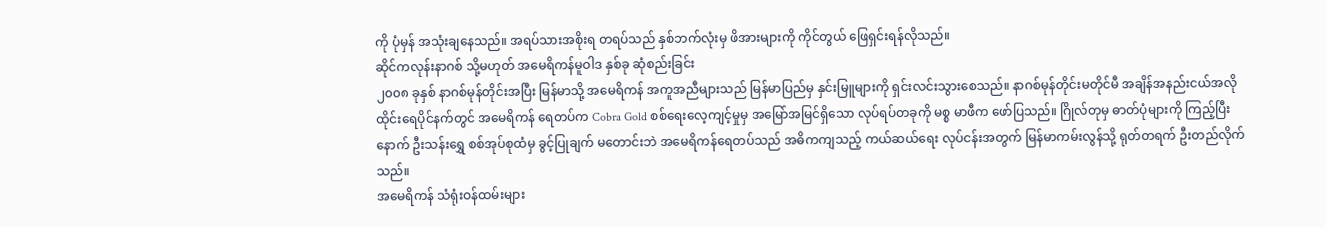ကို ပုံမှန် အသုံးချနေသည်။ အရပ်သားအစိုးရ တရပ်သည် နှစ်ဘက်လုံးမှ ဖိအားများကို ကိုင်တွယ် ဖြေရှင်းရန်လိုသည်။
ဆိုင်ကလုန်းနာဂစ် သို့မဟုတ် အမေရိကန်မူဝါဒ နှစ်ခု ဆုံစည်းခြင်း
၂၀၀၈ ခုနှစ် နာဂစ်မုန်တိုင်းအပြီး မြန်မာသို့ အမေရိကန် အကူအညီများသည် မြန်မာပြည်မှ နှင်းမြူများကို ရှင်းလင်းသွားစေသည်။ နာဂစ်မုန်တိုင်းမတိုင်မီ အချိန်အနည်းငယ်အလို ထိုင်းရေပိုင်နက်တွင် အမေရိကန် ရေတပ်က Cobra Gold စစ်ရေးလေ့ကျင့်မှုမှ အမြော်အမြင်ရှိသော လုပ်ရပ်တခုကို မစ္စ မာဖီက ဖော်ပြသည်။ ဂြိုလ်တုမှ ဓာတ်ပုံများကို ကြည့်ပြီးနောက် ဦးသန်းရွှေ စစ်အုပ်စုထံမှ ခွင့်ပြုချက် မတောင်းဘဲ အမေရိကန်ရေတပ်သည် အဓိကကျသည့် ကယ်ဆယ်ရေး လုပ်ငန်းအတွက် မြန်မာကမ်းလွန်သို့ ရုတ်တရက် ဦးတည်လိုက်သည်။
အမေရိကန် သံရုံးဝန်ထမ်းများ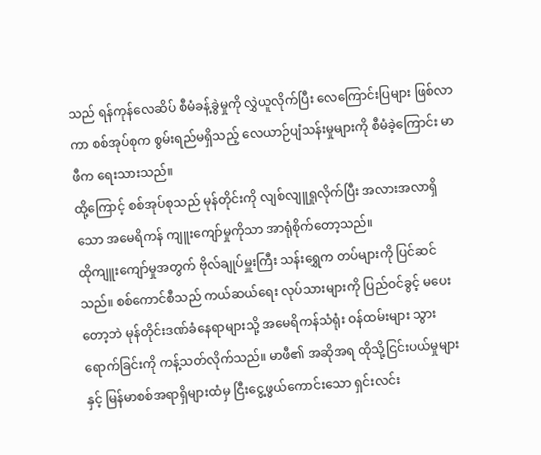သည် ရန်ကုန်လေဆိပ် စီမံခန့်ခွဲမှုကို လွှဲယူလိုက်ပြီး လေကြောင်းပြများ ဖြစ်လာကာ စစ်အုပ်စုက စွမ်းရည်မရှိသည့် လေယာဉ်ပျံသန်းမှုများကို စီမံခဲ့ကြောင်း မာဖီက ရေးသားသည်။
ထို့ကြောင့် စစ်အုပ်စုသည် မုန်တိုင်းကို လျစ်လျူရှုလိုက်ပြီး အလားအလာရှိသော အမေရိကန် ကျူးကျော်မှုကိုသာ အာရုံစိုက်တော့သည်။
ထိုကျူးကျော်မှုအတွက် ဗိုလ်ချုပ်မှူးကြီး သန်းရွှေက တပ်များကို ပြင်ဆင်သည်။ စစ်ကောင်စီသည် ကယ်ဆယ်ရေး လုပ်သားများကို ပြည်ဝင်ခွင့် မပေးတော့ဘဲ မုန်တိုင်းဒဏ်ခံနေရာများသို့ အမေရိကန်သံရုံး ဝန်ထမ်းများ သွားရောက်ခြင်းကို ကန့်သတ်လိုက်သည်။ မာဖီ၏ အဆိုအရ ထိုသို့ငြင်းပယ်မှုများနှင့် မြန်မာစစ်အရာရှိများထံမှ ငြီးငွေ့ဖွယ်ကောင်းသော ရှင်းလင်း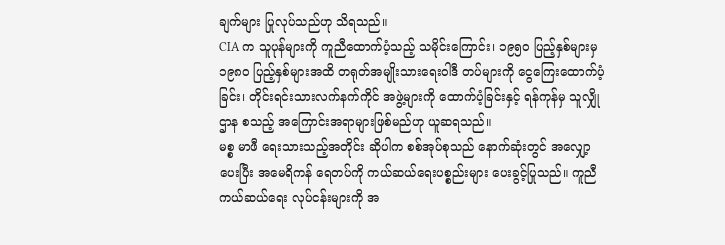ချက်များ ပြုလုပ်သည်ဟု သိရသည်။
CIA က သူပုန်များကို ကူညီထောက်ပံ့သည့် သမိုင်းကြောင်း၊ ၁၉၅၀ ပြည့်နှစ်များမှ ၁၉၈၀ ပြည့်နှစ်များအထိ တရုတ်အမျိုးသားရေးဝါဒီ တပ်များကို ငွေကြေးထောက်ပံ့ခြင်း၊ တိုင်းရင်းသားလက်နက်ကိုင် အဖွဲ့များကို ထောက်ပံ့ခြင်းနှင့် ရန်ကုန်မှ သူလျှိုဌာန စသည့် အကြောင်းအရာများဖြစ်မည်ဟု ယူဆရသည်။
မစ္စ မာဖီ ရေးသားသည့်အတိုင်း ဆိုပါက စစ်အုပ်စုသည် နောက်ဆုံးတွင် အလျှော့ပေးပြီး အမေရိကန် ရေတပ်ကို ကယ်ဆယ်ရေးပစ္စည်းများ ပေးခွင့်ပြုသည်။ ကူညီကယ်ဆယ်ရေး လုပ်ငန်းများကို အ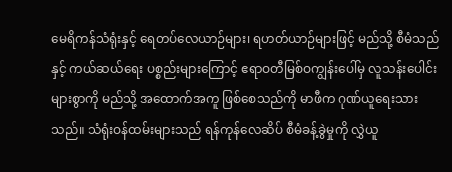မေရိကန်သံရုံးနှင့် ရေတပ်လေယာဉ်များ၊ ရဟတ်ယာဉ်များဖြင့် မည်သို့ စီမံသည်နှင့် ကယ်ဆယ်ရေး ပစ္စည်းများကြောင့် ဧရာဝတီမြစ်ဝကျွန်းပေါ်မှ လူသန်းပေါင်းများစွာကို မည်သို့ အထောက်အကူ ဖြစ်စေသည်ကို မာဖီက ဂုဏ်ယူရေးသားသည်။ သံရုံးဝန်ထမ်းများသည် ရန်ကုန်လေဆိပ် စီမံခန့်ခွဲမှုကို လွှဲယူ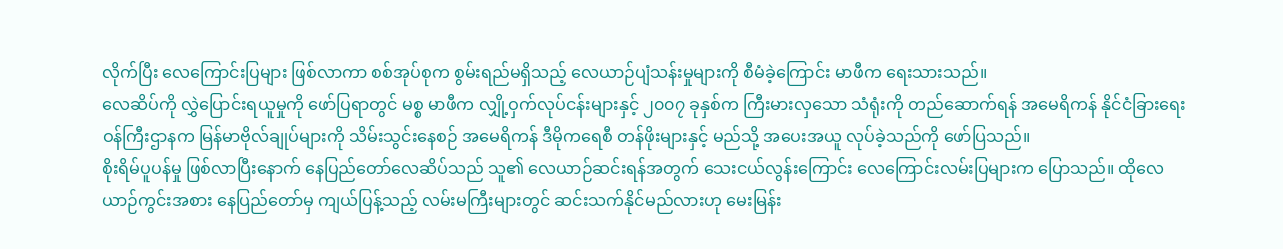လိုက်ပြီး လေကြောင်းပြများ ဖြစ်လာကာ စစ်အုပ်စုက စွမ်းရည်မရှိသည့် လေယာဉ်ပျံသန်းမှုများကို စီမံခဲ့ကြောင်း မာဖီက ရေးသားသည်။
လေဆိပ်ကို လွှဲပြောင်းရယူမှုကို ဖော်ပြရာတွင် မစ္စ မာဖီက လျှို့ဝှက်လုပ်ငန်းများနှင့် ၂၀၀၇ ခုနှစ်က ကြီးမားလှသော သံရုံးကို တည်ဆောက်ရန် အမေရိကန် နိုင်ငံခြားရေး ဝန်ကြီးဌာနက မြန်မာဗိုလ်ချုပ်များကို သိမ်းသွင်းနေစဉ် အမေရိကန် ဒီမိုကရေစီ တန်ဖိုးများနှင့် မည်သို့ အပေးအယူ လုပ်ခဲ့သည်ကို ဖော်ပြသည်။
စိုးရိမ်ပူပန်မှု ဖြစ်လာပြီးနောက် နေပြည်တော်လေဆိပ်သည် သူ၏ လေယာဉ်ဆင်းရန်အတွက် သေးငယ်လွန်းကြောင်း လေကြောင်းလမ်းပြများက ပြောသည်။ ထိုလေယာဉ်ကွင်းအစား နေပြည်တော်မှ ကျယ်ပြန့်သည့် လမ်းမကြီးများတွင် ဆင်းသက်နိုင်မည်လားဟု မေးမြန်း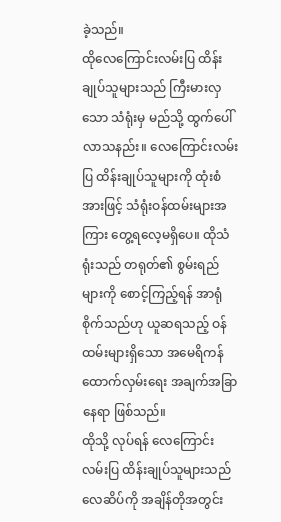ခဲ့သည်။
ထိုလေကြောင်းလမ်းပြ ထိန်းချုပ်သူများသည် ကြီးမားလှသော သံရုံးမှ မည်သို့ ထွက်ပေါ်လာသနည်း။ လေကြောင်းလမ်းပြ ထိန်းချုပ်သူများကို ထုံးစံအားဖြင့် သံရုံးဝန်ထမ်းများအကြား တွေ့ရလေ့မရှိပေ။ ထိုသံရုံးသည် တရုတ်၏ စွမ်းရည်များကို စောင့်ကြည့်ရန် အာရုံစိုက်သည်ဟု ယူဆရသည့် ဝန်ထမ်းများရှိသော အမေရိကန် ထောက်လှမ်းရေး အချက်အခြာနေရာ ဖြစ်သည်။
ထိုသို့ လုပ်ရန် လေကြောင်းလမ်းပြ ထိန်းချုပ်သူများသည် လေဆိပ်ကို အချိန်တိုအတွင်း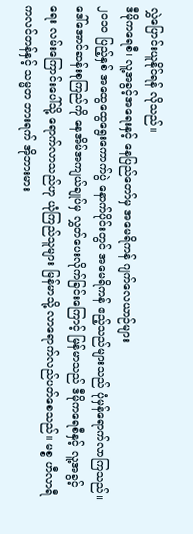လွှဲပြောင်းယူနိုင်ရန် လိုသည်။
ဒီမိုကရေစီ၊ လူ့အခွင့်အရေးနှင့် နေပြည်တော်မှ အမေရိကန် ဂျက်လေယာဉ်များ
၂၀၁၀ ပြည့်နှစ် အထွေထွေရွေးကောက်ပွဲ နောက်ပိုင်းတွင် အမေရိကန် ဧည့်သည်များသည် ပုံမှန်ရောက်လာကြသည်။ ဒေါ်အောင်ဆန်းစုကြည်ကို နေအိမ်အကျယ်ချုပ်မှ လွှတ်ပေးလိုက်ခြင်းကြောင့် မြန်မာသည် ဒီမိုကရေစီနှင့် လူ့အခွင့်ရေး လမ်းကြောင်းပေါ်သို့ ရောက်လာသည်ဟု ယုံကြည်သူများ မြန်မာသို့ လာရောက်လည်ပတ်စေသည်။ မစ္စ ဟီလာရီ ကလင်တန်နှင့် သမ္မတ ဘားရက် အိုဘားမား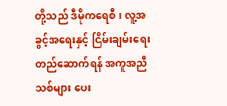တို့သည် ဒီမိုကရေစီ၊ လူ့အခွင့်အရေးနှင့် ငြိမ်းချမ်းရေး တည်ဆောက်ရန် အကူအညီသစ်များ ပေး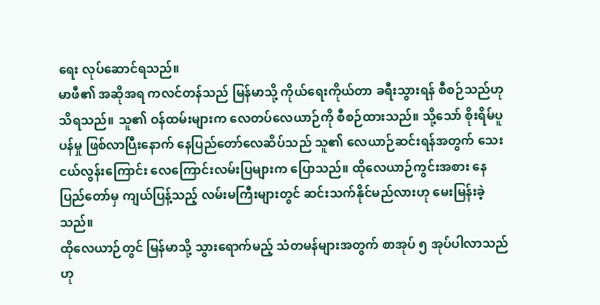ရေး လုပ်ဆောင်ရသည်။
မာဖီ၏ အဆိုအရ ကလင်တန်သည် မြန်မာသို့ ကိုယ်ရေးကိုယ်တာ ခရီးသွားရန် စီစဉ်သည်ဟု သိရသည်။ သူ၏ ဝန်ထမ်းများက လေတပ်လေယာဉ်ကို စီစဉ်ထားသည်။ သို့သော် စိုးရိမ်ပူပန်မှု ဖြစ်လာပြီးနောက် နေပြည်တော်လေဆိပ်သည် သူ၏ လေယာဉ်ဆင်းရန်အတွက် သေးငယ်လွန်းကြောင်း လေကြောင်းလမ်းပြများက ပြောသည်။ ထိုလေယာဉ်ကွင်းအစား နေပြည်တော်မှ ကျယ်ပြန့်သည့် လမ်းမကြီးများတွင် ဆင်းသက်နိုင်မည်လားဟု မေးမြန်းခဲ့သည်။
ထိုလေယာဉ်တွင် မြန်မာသို့ သွားရောက်မည့် သံတမန်များအတွက် စာအုပ် ၅ အုပ်ပါလာသည်ဟု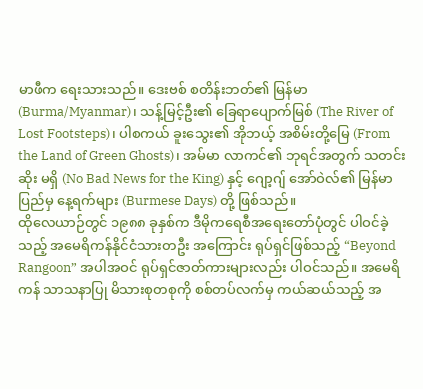မာဖီက ရေးသားသည်။ ဒေးဗစ် စတိန်းဘတ်၏ မြန်မာ (Burma/Myanmar)၊ သန့်မြင့်ဦး၏ ခြေရာပျောက်မြစ် (The River of Lost Footsteps)၊ ပါစကယ် ခူးသွေး၏ အိုဘယ့် အစိမ်းတို့မြေ (From the Land of Green Ghosts)၊ အမ်မာ လာကင်၏ ဘုရင်အတွက် သတင်းဆိုး မရှိ (No Bad News for the King) နှင့် ဂျော့ဂျ် အော်ဝဲလ်၏ မြန်မာပြည်မှ နေ့ရက်များ (Burmese Days) တို့ ဖြစ်သည်။
ထိုလေယာဉ်တွင် ၁၉၈၈ ခုနှစ်က ဒီမိုကရေစီအရေးတော်ပုံတွင် ပါဝင်ခဲ့သည့် အမေရိကန်နိုင်ငံသားတဦး အကြောင်း ရုပ်ရှင်ဖြစ်သည့် “Beyond Rangoon” အပါအဝင် ရုပ်ရှင်ဇာတ်ကားများလည်း ပါဝင်သည်။ အမေရိကန် သာသနာပြု မိသားစုတစုကို စစ်တပ်လက်မှ ကယ်ဆယ်သည့် အ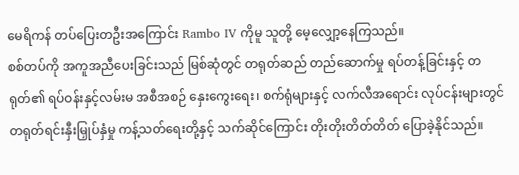မေရိကန် တပ်ပြေးတဦးအကြောင်း Rambo IV ကိုမူ သူတို့ မေ့လျှော့နေကြသည်။
စစ်တပ်ကို အကူအညီပေးခြင်းသည် မြစ်ဆုံတွင် တရုတ်ဆည် တည်ဆောက်မှု ရပ်တန့်ခြင်းနှင့် တရုတ်၏ ရပ်ဝန်းနှင့်လမ်းမ အစီအစဉ် နှေးကွေးရေး၊ စက်ရုံများနှင့် လက်လီအရောင်း လုပ်ငန်းများတွင် တရုတ်ရင်းနှီးမြှုပ်နှံမှု ကန့်သတ်ရေးတို့နှင့် သက်ဆိုင်ကြောင်း တိုးတိုးတိတ်တိတ် ပြောခဲ့နိုင်သည်။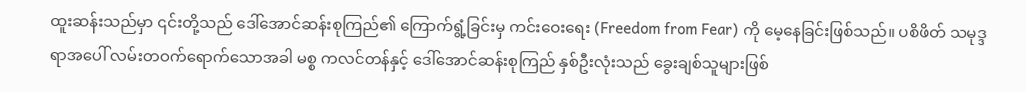ထူးဆန်းသည်မှာ ၎င်းတို့သည် ဒေါ်အောင်ဆန်းစုကြည်၏ ကြောက်ရွံ့ခြင်းမှ ကင်းဝေးရေး (Freedom from Fear) ကို မေ့နေခြင်းဖြစ်သည်။ ပစိဖိတ် သမုဒ္ဒရာအပေါ် လမ်းတဝက်ရောက်သောအခါ မစ္စ ကလင်တန်နှင့် ဒေါ်အောင်ဆန်းစုကြည် နှစ်ဦးလုံးသည် ခွေးချစ်သူများဖြစ်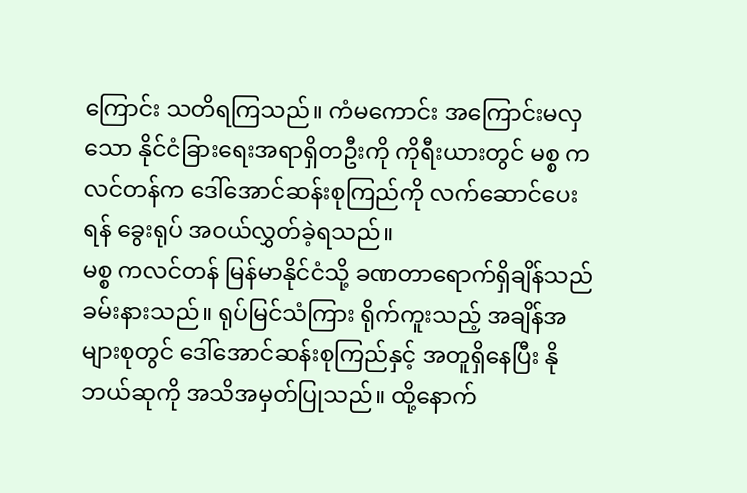ကြောင်း သတိရကြသည်။ ကံမကောင်း အကြောင်းမလှသော နိုင်ငံခြားရေးအရာရှိတဦးကို ကိုရီးယားတွင် မစ္စ ကလင်တန်က ဒေါ်အောင်ဆန်းစုကြည်ကို လက်ဆောင်ပေးရန် ခွေးရုပ် အဝယ်လွှတ်ခဲ့ရသည်။
မစ္စ ကလင်တန် မြန်မာနိုင်ငံသို့ ခဏတာရောက်ရှိချိန်သည် ခမ်းနားသည်။ ရုပ်မြင်သံကြား ရိုက်ကူးသည့် အချိန်အများစုတွင် ဒေါ်အောင်ဆန်းစုကြည်နှင့် အတူရှိနေပြီး နိုဘယ်ဆုကို အသိအမှတ်ပြုသည်။ ထို့နောက်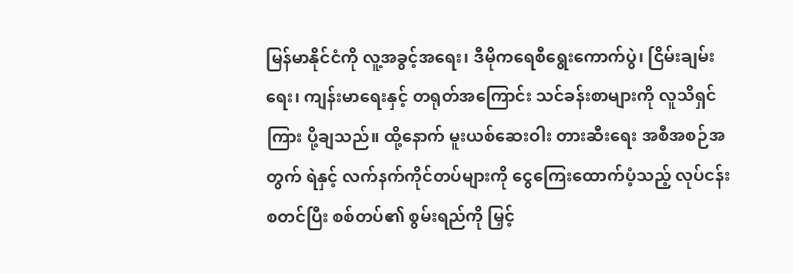မြန်မာနိုင်ငံကို လူ့အခွင့်အရေး၊ ဒီမိုကရေစီရွေးကောက်ပွဲ၊ ငြိမ်းချမ်းရေး၊ ကျန်းမာရေးနှင့် တရုတ်အကြောင်း သင်ခန်းစာများကို လူသိရှင်ကြား ပို့ချသည်။ ထို့နောက် မူးယစ်ဆေးဝါး တားဆီးရေး အစီအစဉ်အတွက် ရဲနှင့် လက်နက်ကိုင်တပ်များကို ငွေကြေးထောက်ပံ့သည့် လုပ်ငန်းစတင်ပြီး စစ်တပ်၏ စွမ်းရည်ကို မြှင့်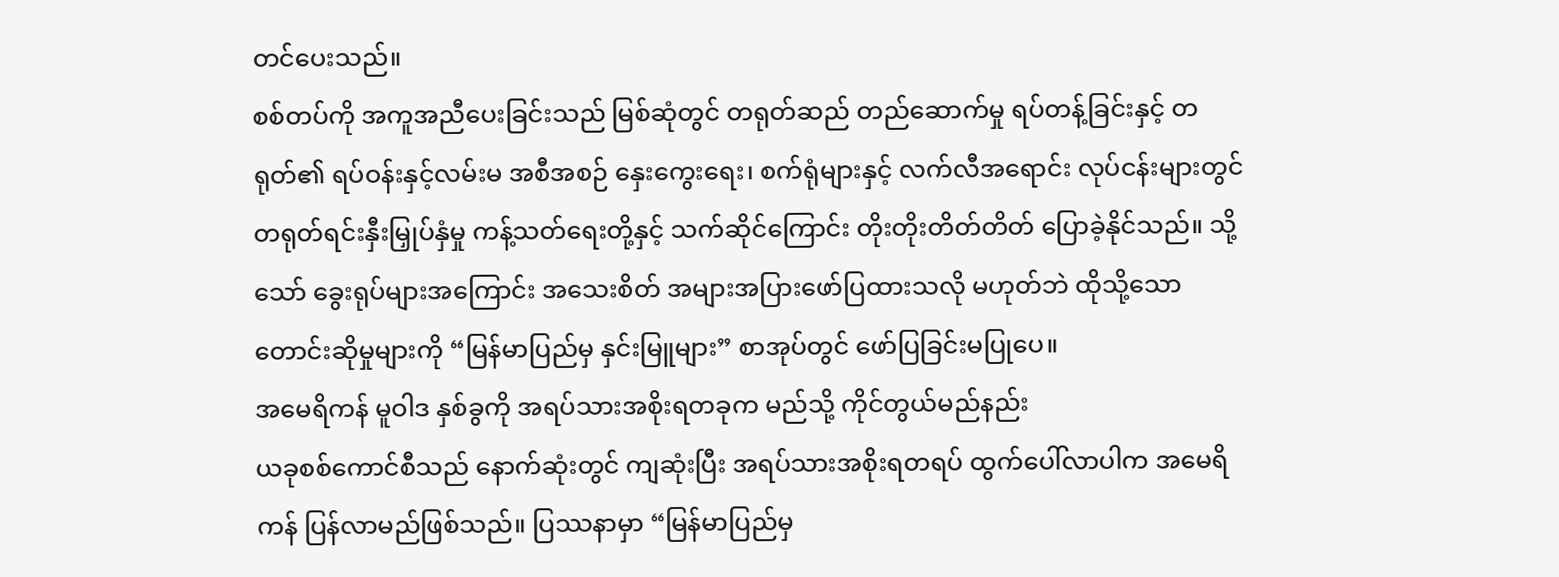တင်ပေးသည်။
စစ်တပ်ကို အကူအညီပေးခြင်းသည် မြစ်ဆုံတွင် တရုတ်ဆည် တည်ဆောက်မှု ရပ်တန့်ခြင်းနှင့် တရုတ်၏ ရပ်ဝန်းနှင့်လမ်းမ အစီအစဉ် နှေးကွေးရေး၊ စက်ရုံများနှင့် လက်လီအရောင်း လုပ်ငန်းများတွင် တရုတ်ရင်းနှီးမြှုပ်နှံမှု ကန့်သတ်ရေးတို့နှင့် သက်ဆိုင်ကြောင်း တိုးတိုးတိတ်တိတ် ပြောခဲ့နိုင်သည်။ သို့သော် ခွေးရုပ်များအကြောင်း အသေးစိတ် အများအပြားဖော်ပြထားသလို မဟုတ်ဘဲ ထိုသို့သော တောင်းဆိုမှုများကို “မြန်မာပြည်မှ နှင်းမြူများ” စာအုပ်တွင် ဖော်ပြခြင်းမပြုပေ။
အမေရိကန် မူဝါဒ နှစ်ခွကို အရပ်သားအစိုးရတခုက မည်သို့ ကိုင်တွယ်မည်နည်း
ယခုစစ်ကောင်စီသည် နောက်ဆုံးတွင် ကျဆုံးပြီး အရပ်သားအစိုးရတရပ် ထွက်ပေါ်လာပါက အမေရိကန် ပြန်လာမည်ဖြစ်သည်။ ပြဿနာမှာ “မြန်မာပြည်မှ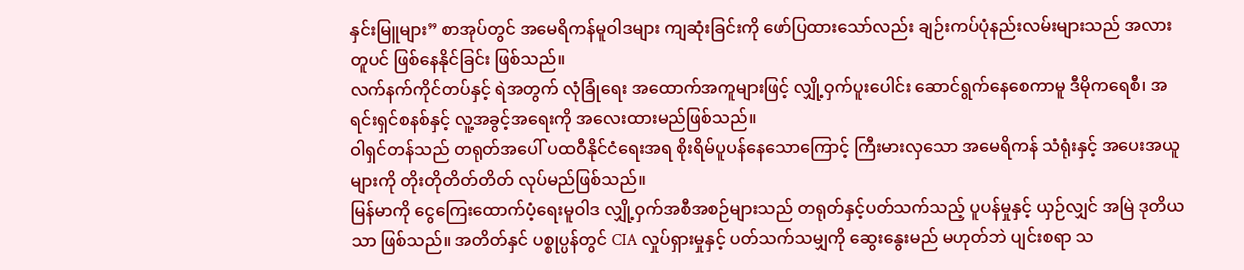နှင်းမြူများ” စာအုပ်တွင် အမေရိကန်မူဝါဒများ ကျဆုံးခြင်းကို ဖော်ပြထားသော်လည်း ချဉ်းကပ်ပုံနည်းလမ်းများသည် အလားတူပင် ဖြစ်နေနိုင်ခြင်း ဖြစ်သည်။
လက်နက်ကိုင်တပ်နှင့် ရဲအတွက် လုံခြုံရေး အထောက်အကူများဖြင့် လျှို့ဝှက်ပူးပေါင်း ဆောင်ရွက်နေစေကာမူ ဒီမိုကရေစီ၊ အရင်းရှင်စနစ်နှင့် လူ့အခွင့်အရေးကို အလေးထားမည်ဖြစ်သည်။
ဝါရှင်တန်သည် တရုတ်အပေါ် ပထဝီနိုင်ငံရေးအရ စိုးရိမ်ပူပန်နေသောကြောင့် ကြီးမားလှသော အမေရိကန် သံရုံးနှင့် အပေးအယူများကို တိုးတိုတိတ်တိတ် လုပ်မည်ဖြစ်သည်။
မြန်မာကို ငွေကြေးထောက်ပံ့ရေးမူဝါဒ လျှို့ဝှက်အစီအစဉ်များသည် တရုတ်နှင့်ပတ်သက်သည့် ပူပန်မှုနှင့် ယှဉ်လျှင် အမြဲ ဒုတိယသာ ဖြစ်သည်။ အတိတ်နှင် ပစ္စုပ္ပန်တွင် CIA လှုပ်ရှားမှုနှင့် ပတ်သက်သမျှကို ဆွေးနွေးမည် မဟုတ်ဘဲ ပျင်းစရာ သ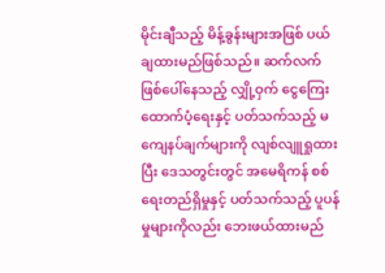မိုင်းချီသည့် မိန့်ခွန်းများအဖြစ် ပယ်ချထားမည်ဖြစ်သည်။ ဆက်လက် ဖြစ်ပေါ်နေသည့် လျှို့ဝှက် ငွေကြေးထောက်ပံ့ရေးနှင့် ပတ်သက်သည့် မကျေနပ်ချက်များကို လျစ်လျူရှုထားပြီး ဒေသတွင်းတွင် အမေရိကန် စစ်ရေးတည်ရှိမှုနှင့် ပတ်သက်သည့် ပူပန်မှုများကိုလည်း ဘေးဖယ်ထားမည်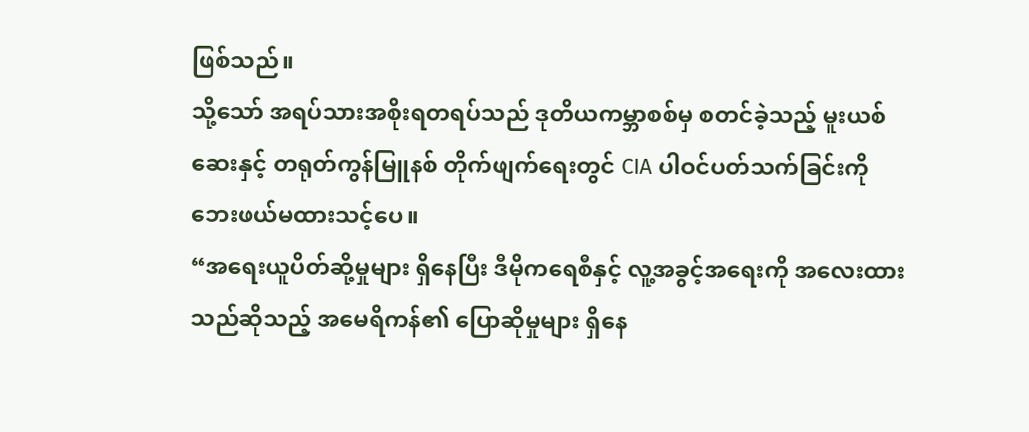ဖြစ်သည်။
သို့သော် အရပ်သားအစိုးရတရပ်သည် ဒုတိယကမ္ဘာစစ်မှ စတင်ခဲ့သည့် မူးယစ်ဆေးနှင့် တရုတ်ကွန်မြူနစ် တိုက်ဖျက်ရေးတွင် CIA ပါဝင်ပတ်သက်ခြင်းကို ဘေးဖယ်မထားသင့်ပေ။
“အရေးယူပိတ်ဆို့မှုများ ရှိနေပြီး ဒီမိုကရေစီနှင့် လူ့အခွင့်အရေးကို အလေးထားသည်ဆိုသည့် အမေရိကန်၏ ပြောဆိုမှုများ ရှိနေ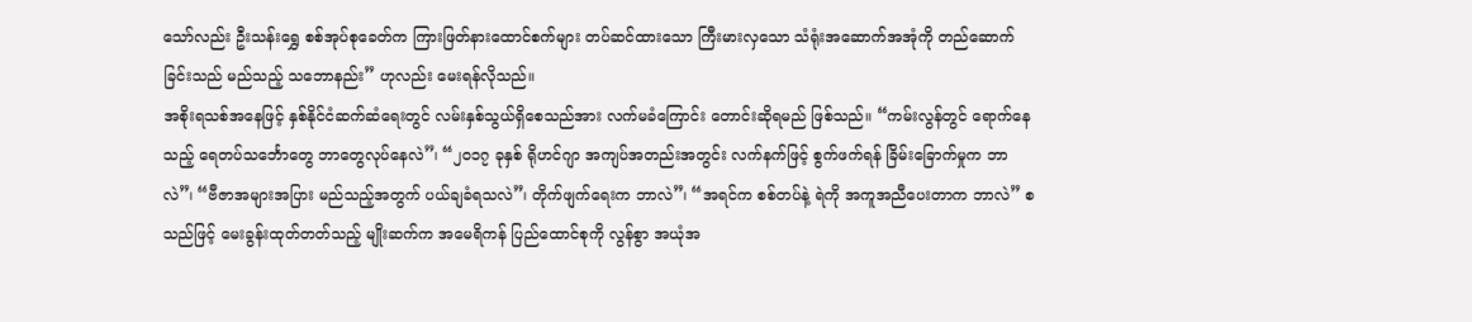သော်လည်း ဦးသန်းရွှေ စစ်အုပ်စုခေတ်က ကြားဖြတ်နားထောင်စက်များ တပ်ဆင်ထားသော ကြီးမားလှသော သံရုံးအဆောက်အအုံကို တည်ဆောက်ခြင်းသည် မည်သည့် သဘောနည်း” ဟုလည်း မေးရန်လိုသည်။
အစိုးရသစ်အနေဖြင့် နှစ်နိုင်ငံဆက်ဆံရေးတွင် လမ်းနှစ်သွယ်ရှိစေသည်အား လက်မခံကြောင်း တောင်းဆိုရမည် ဖြစ်သည်။ “ကမ်းလွန်တွင် ရောက်နေသည့် ရေတပ်သင်္ဘောတွေ ဘာတွေလုပ်နေလဲ”၊ “၂၀၁၇ ခုနှစ် ရိုဟင်ဂျာ အကျပ်အတည်းအတွင်း လက်နက်ဖြင့် စွက်ဖက်ရန် ခြိမ်းခြောက်မှုက ဘာလဲ”၊ “ဗီဇာအများအပြား မည်သည့်အတွက် ပယ်ချခံရသလဲ”၊ တိုက်ဖျက်ရေးက ဘာလဲ”၊ “အရင်က စစ်တပ်နဲ့ ရဲကို အကူအညီပေးတာက ဘာလဲ” စသည်ဖြင့် မေးခွန်းထုတ်တတ်သည့် မျိုးဆက်က အမေရိကန် ပြည်ထောင်စုကို လွန်စွာ အယုံအ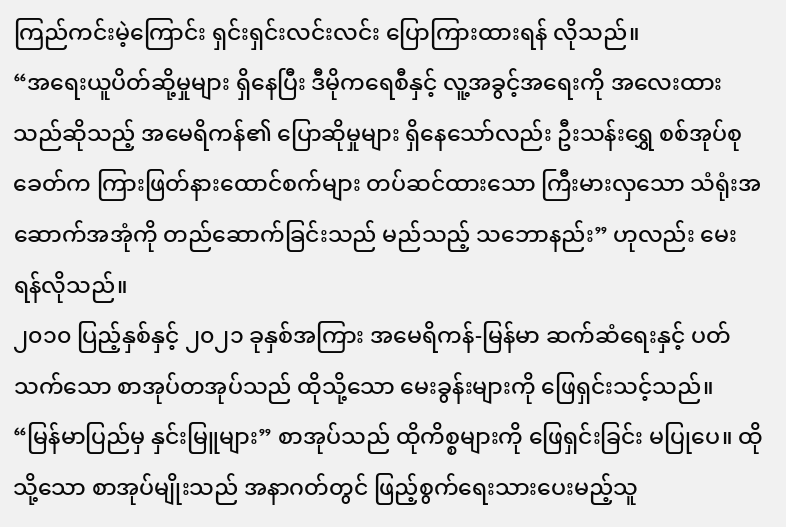ကြည်ကင်းမဲ့ကြောင်း ရှင်းရှင်းလင်းလင်း ပြောကြားထားရန် လိုသည်။
“အရေးယူပိတ်ဆို့မှုများ ရှိနေပြီး ဒီမိုကရေစီနှင့် လူ့အခွင့်အရေးကို အလေးထားသည်ဆိုသည့် အမေရိကန်၏ ပြောဆိုမှုများ ရှိနေသော်လည်း ဦးသန်းရွှေ စစ်အုပ်စုခေတ်က ကြားဖြတ်နားထောင်စက်များ တပ်ဆင်ထားသော ကြီးမားလှသော သံရုံးအဆောက်အအုံကို တည်ဆောက်ခြင်းသည် မည်သည့် သဘောနည်း” ဟုလည်း မေးရန်လိုသည်။
၂၀၁၀ ပြည့်နှစ်နှင့် ၂၀၂၁ ခုနှစ်အကြား အမေရိကန်-မြန်မာ ဆက်ဆံရေးနှင့် ပတ်သက်သော စာအုပ်တအုပ်သည် ထိုသို့သော မေးခွန်းများကို ဖြေရှင်းသင့်သည်။ “မြန်မာပြည်မှ နှင်းမြူများ” စာအုပ်သည် ထိုကိစ္စများကို ဖြေရှင်းခြင်း မပြုပေ။ ထိုသို့သော စာအုပ်မျိုးသည် အနာဂတ်တွင် ဖြည့်စွက်ရေးသားပေးမည့်သူ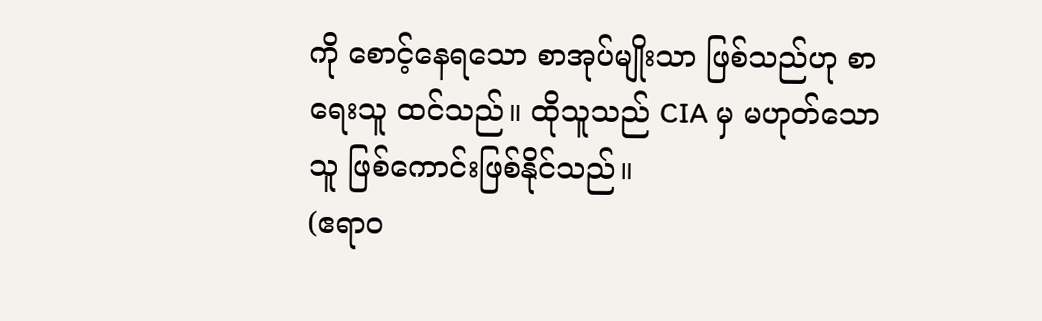ကို စောင့်နေရသော စာအုပ်မျိုးသာ ဖြစ်သည်ဟု စာရေးသူ ထင်သည်။ ထိုသူသည် CIA မှ မဟုတ်သောသူ ဖြစ်ကောင်းဖြစ်နိုင်သည်။
(ဧရာဝ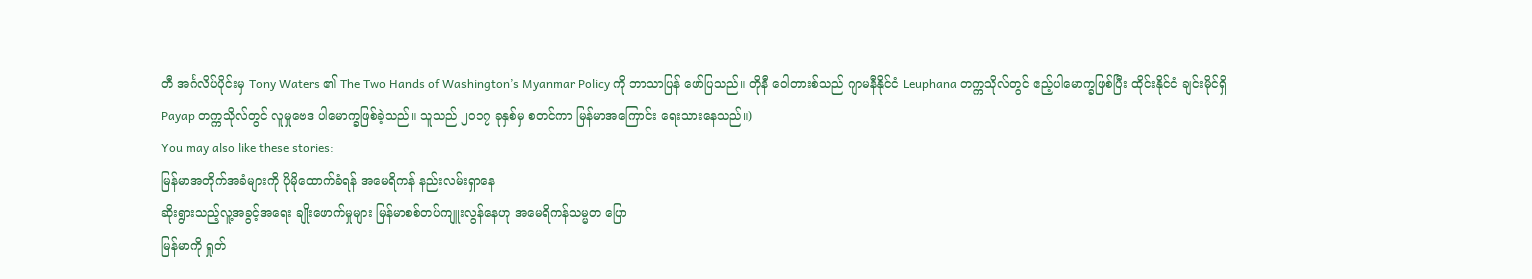တီ အင်္ဂလိပ်ပိုင်းမှ Tony Waters ၏ The Two Hands of Washington’s Myanmar Policy ကို ဘာသာပြန် ဖော်ပြသည်။ တိုနီ ဝေါတားစ်သည် ဂျာမနီနိုင်ငံ Leuphana တက္ကသိုလ်တွင် ဧည့်ပါမောက္ခဖြစ်ပြီး ထိုင်းနိုင်ငံ ချင်းမိုင်ရှိ Payap တက္ကသိုလ်တွင် လူမှုဗေဒ ပါမောက္ခဖြစ်ခဲ့သည်။ သူသည် ၂၀၁၇ ခုနှစ်မှ စတင်ကာ မြန်မာအကြောင်း ရေးသားနေသည်။)
You may also like these stories:
မြန်မာအတိုက်အခံများကို ပိုမိုထောက်ခံရန် အမေရိကန် နည်းလမ်းရှာနေ
ဆိုးရွားသည့်လူ့အခွင့်အရေး ချိုးဖောက်မှုများ မြန်မာစစ်တပ်ကျူးလွန်နေဟု အမေရိကန်သမ္မတ ပြော
မြန်မာကို ရှုတ်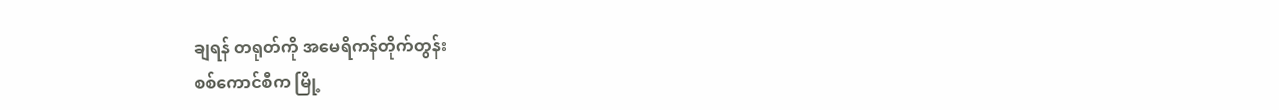ချရန် တရုတ်ကို အမေရိကန်တိုက်တွန်း
စစ်ကောင်စီက မြို့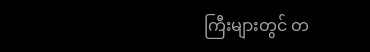ကြီးများတွင် တ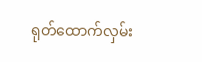ရုတ်ထောက်လှမ်း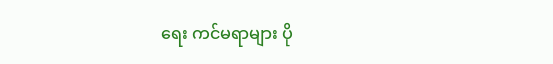ရေး ကင်မရာများ ပို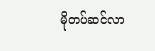မိုတပ်ဆင်လာ